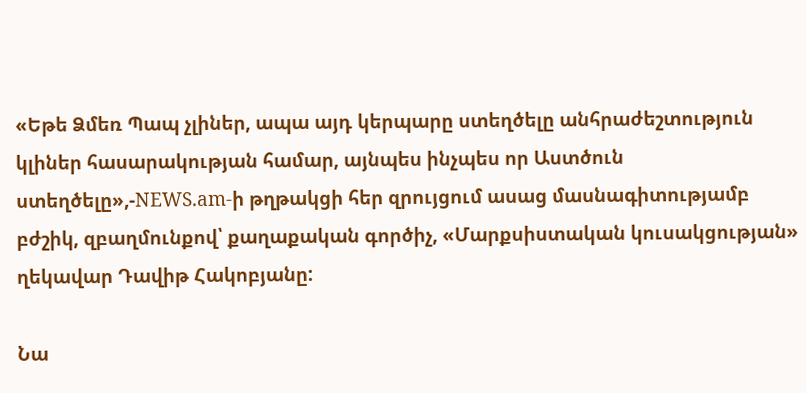«Եթե Ձմեռ Պապ չլիներ, ապա այդ կերպարը ստեղծելը անհրաժեշտություն կլիներ հասարակության համար, այնպես ինչպես որ Աստծուն ստեղծելը»,-NEWS.am-ի թղթակցի հեր զրույցում ասաց մասնագիտությամբ բժշիկ, զբաղմունքով՝ քաղաքական գործիչ, «Մարքսիստական կուսակցության» ղեկավար Դավիթ Հակոբյանը:

Նա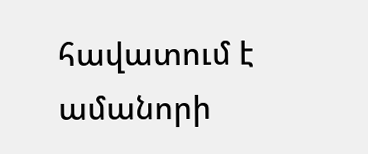հավատում է ամանորի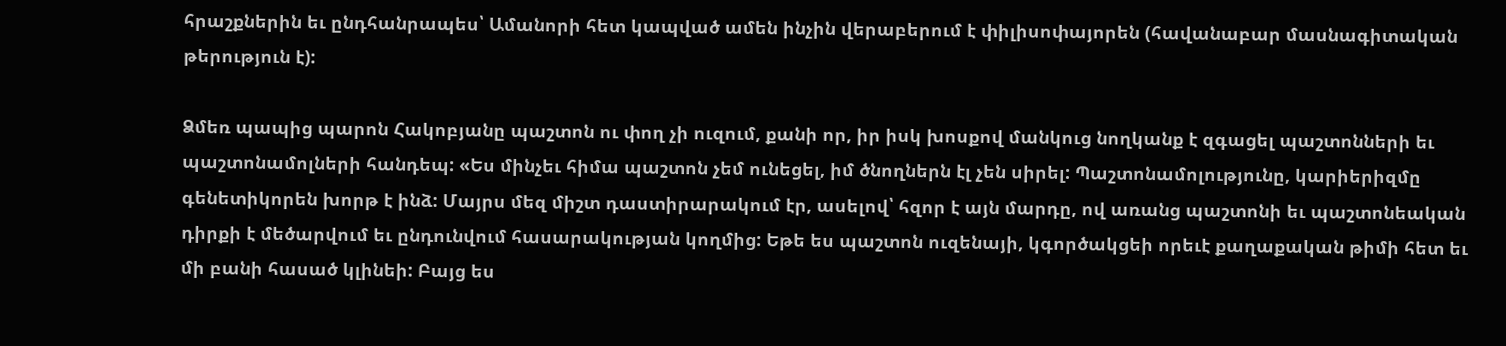հրաշքներին եւ ընդհանրապես՝ Ամանորի հետ կապված ամեն ինչին վերաբերում է փիլիսոփայորեն (հավանաբար մասնագիտական թերություն է):

Ձմեռ պապից պարոն Հակոբյանը պաշտոն ու փող չի ուզում, քանի որ, իր իսկ խոսքով մանկուց նողկանք է զգացել պաշտոնների եւ պաշտոնամոլների հանդեպ: «Ես մինչեւ հիմա պաշտոն չեմ ունեցել, իմ ծնողներն էլ չեն սիրել: Պաշտոնամոլությունը, կարիերիզմը գենետիկորեն խորթ է ինձ: Մայրս մեզ միշտ դաստիրարակում էր, ասելով՝ հզոր է այն մարդը, ով առանց պաշտոնի եւ պաշտոնեական դիրքի է մեծարվում եւ ընդունվում հասարակության կողմից: Եթե ես պաշտոն ուզենայի, կգործակցեի որեւէ քաղաքական թիմի հետ եւ մի բանի հասած կլինեի: Բայց ես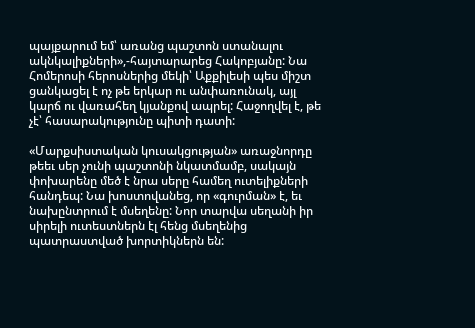պայքարում եմ՝ առանց պաշտոն ստանալու ակնկալիքների»,-հայտարարեց Հակոբյանը: Նա Հոմերոսի հերոսներից մեկի՝ Աքքիլեսի պես միշտ ցանկացել է ոչ թե երկար ու անփառունակ, այլ կարճ ու վառահեղ կյանքով ապրել: Հաջողվել է, թե չէ՝ հասարակությունը պիտի դատի:

«Մարքսիստական կուսակցության» առաջնորդը թեեւ սեր չունի պաշտոնի նկատմամբ, սակայն փոխարենը մեծ է նրա սերը համեղ ուտելիքների հանդեպ: Նա խոստովանեց, որ «գուրման» է, եւ նախընտրում է մսեղենը: Նոր տարվա սեղանի իր սիրելի ուտեստներն էլ հենց մսեղենից պատրաստված խորտիկներն են: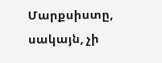Մարքսիստը, սակայն, չի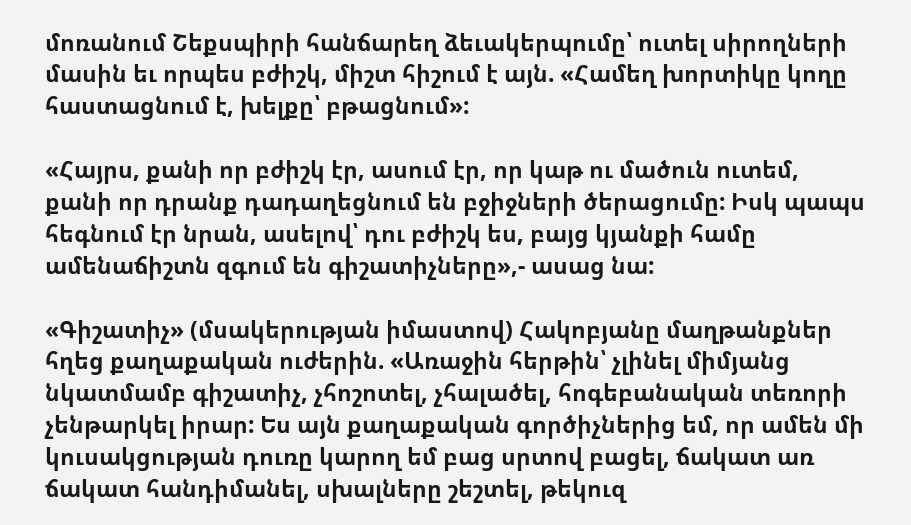մոռանում Շեքսպիրի հանճարեղ ձեւակերպումը՝ ուտել սիրողների մասին եւ որպես բժիշկ, միշտ հիշում է այն. «Համեղ խորտիկը կողը հաստացնում է, խելքը՝ բթացնում»:

«Հայրս, քանի որ բժիշկ էր, ասում էր, որ կաթ ու մածուն ուտեմ, քանի որ դրանք դադաղեցնում են բջիջների ծերացումը: Իսկ պապս հեգնում էր նրան, ասելով՝ դու բժիշկ ես, բայց կյանքի համը ամենաճիշտն զգում են գիշատիչները»,- ասաց նա:

«Գիշատիչ» (մսակերության իմաստով) Հակոբյանը մաղթանքներ հղեց քաղաքական ուժերին. «Առաջին հերթին՝ չլինել միմյանց նկատմամբ գիշատիչ, չհոշոտել, չհալածել, հոգեբանական տեռորի չենթարկել իրար: Ես այն քաղաքական գործիչներից եմ, որ ամեն մի կուսակցության դուռը կարող եմ բաց սրտով բացել, ճակատ առ ճակատ հանդիմանել, սխալները շեշտել, թեկուզ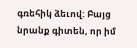գռեհիկ ձեւով: Բայց նրանք գիտեն, որ իմ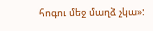հոգու մեջ մաղձ չկա»: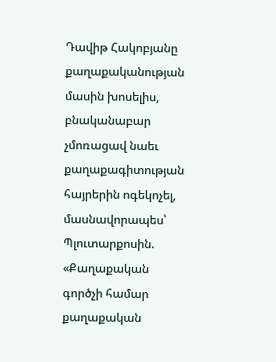Դավիթ Հակոբյանը քաղաքականության մասին խոսելիս, բնականաբար չմոռացավ նաեւ քաղաքագիտության հայրերին ոգեկոչել, մասնավորապես՝ Պլուտարքոսին. «Քաղաքական գործչի համար քաղաքական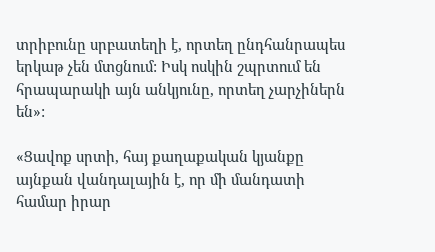տրիբունը սրբատեղի է, որտեղ ընդհանրապես երկաթ չեն մտցնում: Իսկ ոսկին շպրտում են հրապարակի այն անկյունը, որտեղ չարչիներն են»:

«Ցավոք սրտի, հայ քաղաքական կյանքը այնքան վանդալային է, որ մի մանդատի համար իրար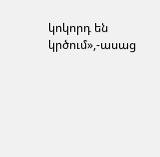կոկորդ են կրծում»,-ասաց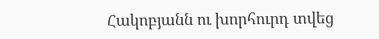Հակոբյանն ու խորհուրդ տվեց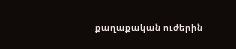քաղաքական ուժերին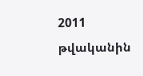2011 թվականին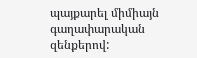պայքարել միմիայն գաղափարական զենքերով: